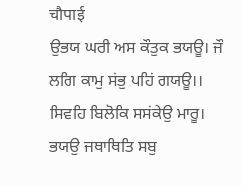चौपाई
ਉਭਯ ਘਰੀ ਅਸ ਕੌਤੁਕ ਭਯਊ। ਜੌ ਲਗਿ ਕਾਮੁ ਸਂਭੁ ਪਹਿਂ ਗਯਊ।।
ਸਿਵਹਿ ਬਿਲੋਕਿ ਸਸਂਕੇਉ ਮਾਰੂ। ਭਯਉ ਜਥਾਥਿਤਿ ਸਬੁ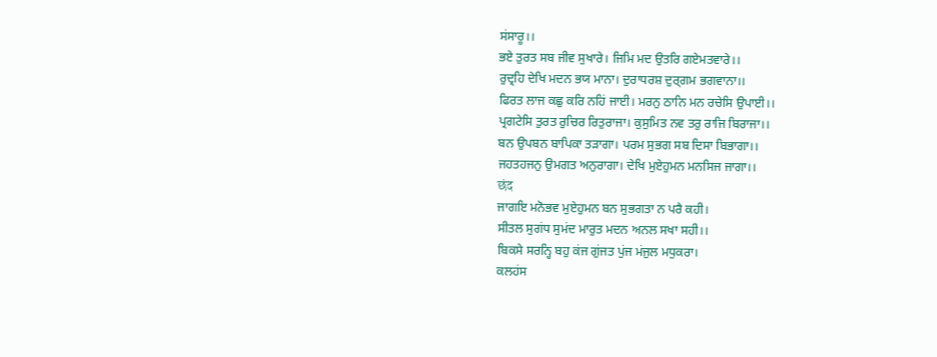ਸਂਸਾਰੂ।।
ਭਏ ਤੁਰਤ ਸਬ ਜੀਵ ਸੁਖਾਰੇ। ਜਿਮਿ ਮਦ ਉਤਰਿ ਗਏਮਤਵਾਰੇ।।
ਰੁਦ੍ਰਹਿ ਦੇਖਿ ਮਦਨ ਭਯ ਮਾਨਾ। ਦੁਰਾਧਰਸ਼ ਦੁਰ੍ਗਮ ਭਗਵਾਨਾ।।
ਫਿਰਤ ਲਾਜ ਕਛੁ ਕਰਿ ਨਹਿਂ ਜਾਈ। ਮਰਨੁ ਠਾਨਿ ਮਨ ਰਚੇਸਿ ਉਪਾਈ।।
ਪ੍ਰਗਟੇਸਿ ਤੁਰਤ ਰੁਚਿਰ ਰਿਤੁਰਾਜਾ। ਕੁਸੁਮਿਤ ਨਵ ਤਰੁ ਰਾਜਿ ਬਿਰਾਜਾ।।
ਬਨ ਉਪਬਨ ਬਾਪਿਕਾ ਤਡ਼ਾਗਾ। ਪਰਮ ਸੁਭਗ ਸਬ ਦਿਸਾ ਬਿਭਾਗਾ।।
ਜਹਤਹਜਨੁ ਉਮਗਤ ਅਨੁਰਾਗਾ। ਦੇਖਿ ਮੁਏਹੁਮਨ ਮਨਸਿਜ ਜਾਗਾ।।
छंद
ਜਾਗਇ ਮਨੋਭਵ ਮੁਏਹੁਮਨ ਬਨ ਸੁਭਗਤਾ ਨ ਪਰੈ ਕਹੀ।
ਸੀਤਲ ਸੁਗਂਧ ਸੁਮਂਦ ਮਾਰੁਤ ਮਦਨ ਅਨਲ ਸਖਾ ਸਹੀ।।
ਬਿਕਸੇ ਸਰਨ੍ਹਿ ਬਹੁ ਕਂਜ ਗੁਂਜਤ ਪੁਂਜ ਮਂਜੁਲ ਮਧੁਕਰਾ।
ਕਲਹਂਸ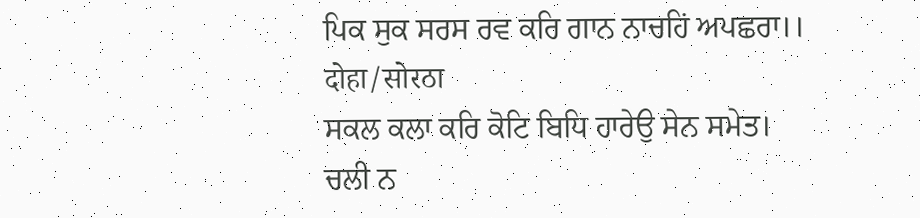ਪਿਕ ਸੁਕ ਸਰਸ ਰਵ ਕਰਿ ਗਾਨ ਨਾਚਹਿਂ ਅਪਛਰਾ।।
दोहा/सोरठा
ਸਕਲ ਕਲਾ ਕਰਿ ਕੋਟਿ ਬਿਧਿ ਹਾਰੇਉ ਸੇਨ ਸਮੇਤ।
ਚਲੀ ਨ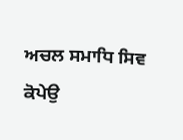ਅਚਲ ਸਮਾਧਿ ਸਿਵ ਕੋਪੇਉ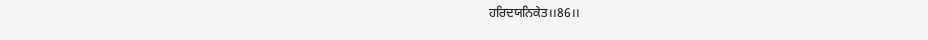ਹਰਿਦਯਨਿਕੇਤ।।86।।